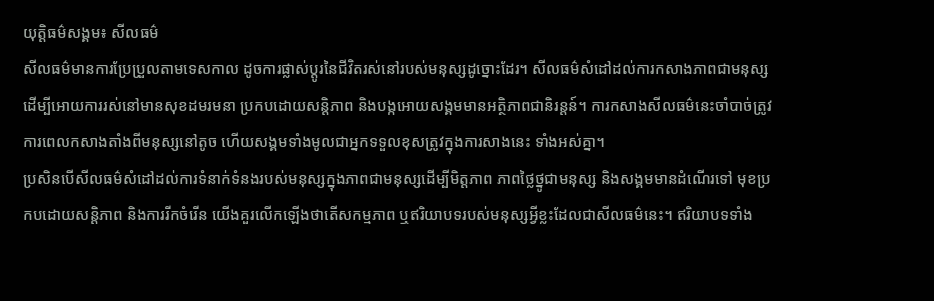យុត្តិធម៌សង្គម៖ សីលធម៌
សីលធម៌មានការប្រែប្រួលតាមទេសកាល ដូចការផ្លាស់ប្តូរនៃជីវិតរស់នៅរបស់មនុស្សដូច្នោះដែរ។ សីលធម៌សំដៅដល់ការកសាងភាពជាមនុស្សដើម្បីអោយការរស់នៅមានសុខដមរមនា ប្រកបដោយសន្តិភាព និងបង្កអោយសង្គមមានអត្ថិភាពជានិរន្តន៍។ ការកសាងសីលធម៌នេះចាំបាច់ត្រូវការពេលកសាងតាំងពីមនុស្សនៅតូច ហើយសង្គមទាំងមូលជាអ្នកទទួលខុសត្រូវក្នុងការសាងនេះ ទាំងអស់គ្នា។
ប្រសិនបើសីលធម៌សំដៅដល់ការទំនាក់ទំនងរបស់មនុស្សក្នុងភាពជាមនុស្សដើម្បីមិត្តភាព ភាពថ្លៃថ្នូជាមនុស្ស និងសង្គមមានដំណើរទៅ មុខប្រកបដោយសន្តិភាព និងការរីកចំរើន យើងគួរលើកឡើងថាតើសកម្មភាព ឬឥរិយាបទរបស់មនុស្សអ្វីខ្លះដែលជាសីលធម៌នេះ។ ឥរិយាបទទាំង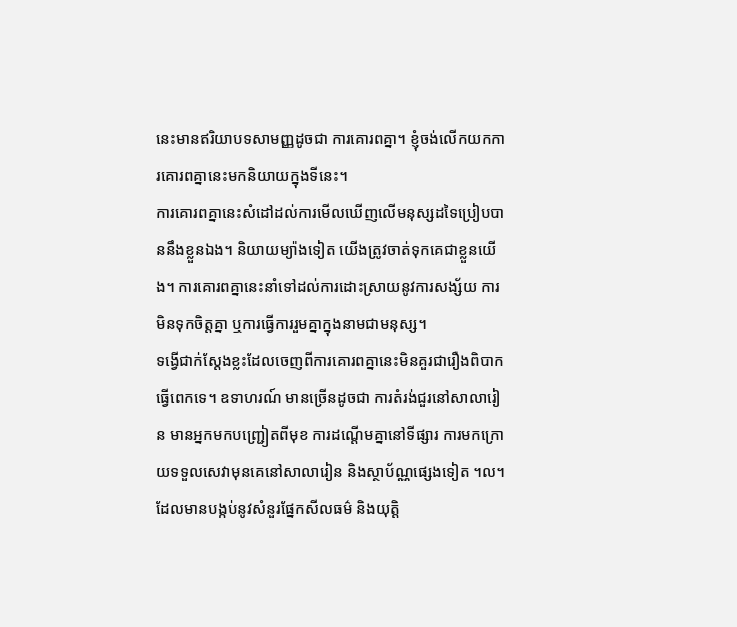នេះមានឥរិយាបទសាមញ្ញដូចជា ការគោរពគ្នា។ ខ្ញុំចង់លើកយកការគោរពគ្នានេះមកនិយាយក្នុងទីនេះ។
ការគោរពគ្នានេះសំដៅដល់ការមើលឃើញលើមនុស្សដទៃប្រៀបបាននឹងខ្លួនឯង។ និយាយម្យ៉ាងទៀត យើងត្រូវចាត់ទុកគេជាខ្លួនយើង។ ការគោរពគ្នានេះនាំទៅដល់ការដោះស្រាយនូវការសង្ស័យ ការមិនទុកចិត្តគ្នា ឬការធ្វើការរួមគ្នាក្នុងនាមជាមនុស្ស។
ទង្វើជាក់ស្តែងខ្លះដែលចេញពីការគោរពគ្នានេះមិនគួរជារឿងពិបាកធ្វើពេកទេ។ ឧទាហរណ៍ មានច្រើនដូចជា ការតំរង់ជួរនៅសាលារៀន មានអ្នកមកបញ្ជ្រៀតពីមុខ ការដណ្តើមគ្នានៅទីផ្សារ ការមកក្រោយទទួលសេវាមុនគេនៅសាលារៀន និងស្ថាប័ណ្ណផ្សេងទៀត ។ល។ ដែលមានបង្កប់នូវសំនួរផ្នែកសីលធម៌ និងយុត្តិ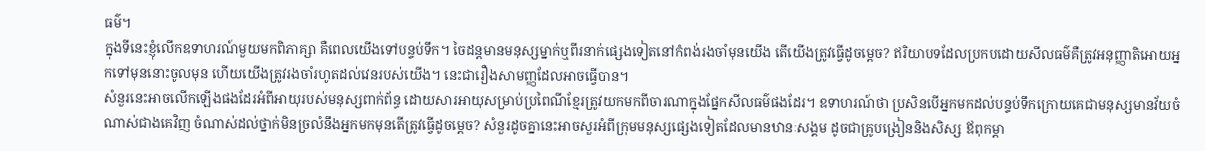ធម៌។
ក្នុងទីនេះខ្ញុំលើកឧទាហរណ៍មួយមកពិភាគ្សា គឺពេលយើងទៅបន្ទប់ទឹក។ ចៃដន្តមានមនុស្សម្នាក់ឬពីរនាក់ផ្សេងទៀតនៅកំពង់រងចាំមុនយើង តើយើងត្រូវធ្វើដូចម្តេច? ឥរិយាបទដែលប្រកបដោយសីលធម៌គឺត្រូវអនុញ្ញាតិអោយអ្នកទៅមុននោះចូលមុន ហើយយើងត្រូវរងចាំរហូតដល់វេនរបស់យើង។ នេះជារឿងសាមញ្ញដែលអាចធ្វើបាន។
សំនួរនេះអាចលើកឡើងផងដែរអំពីអាយុរបស់មនុស្សពាក់ព័ន្ធ ដោយសារអាយុសម្រាប់ប្រពៃណីខ្មែរត្រូវយកមកពីចារណាក្នុងផ្នែកសីលធម៌ផងដែរ។ ឧទាហរណ៍ថា ប្រសិនបើអ្នកមកដល់បន្ទប់ទឹកក្រោយគេជាមនុស្សមានវ័យចំណាស់ជាងគេវិញ ចំណាស់ដល់ថ្នាក់មិនច្រលំនឹងអ្នកមកមុនតើត្រូវធ្វើដូចម្តេច? សំនួរដូចគ្នានេះអាចសួរអំពីក្រុមមនុស្សផ្សេងទៀតដែលមានឋានៈសង្គម ដូចជាគ្រូបង្រៀននិងសិស្ស ឪពុកម្តា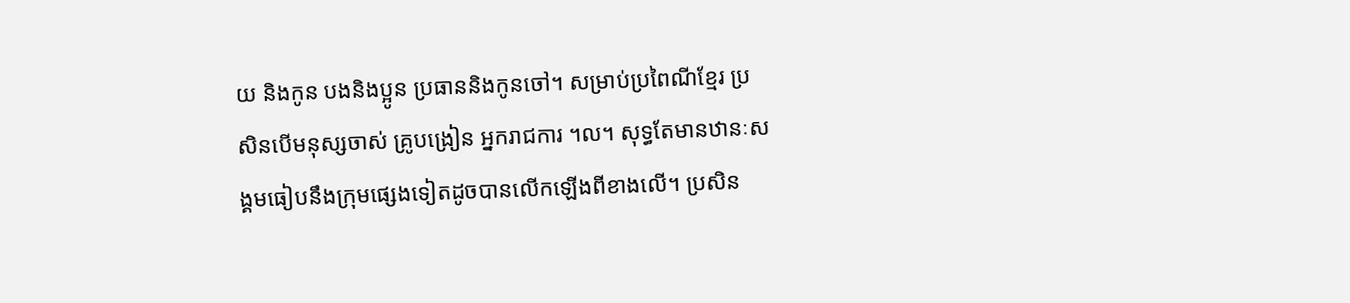យ និងកូន បងនិងប្អូន ប្រធាននិងកូនចៅ។ សម្រាប់ប្រពៃណីខ្មែរ ប្រសិនបើមនុស្សចាស់ គ្រូបង្រៀន អ្នករាជការ ។ល។ សុទ្ធតែមានឋានៈសង្គមធៀបនឹងក្រុមផ្សេងទៀតដូចបានលើកឡើងពីខាងលើ។ ប្រសិន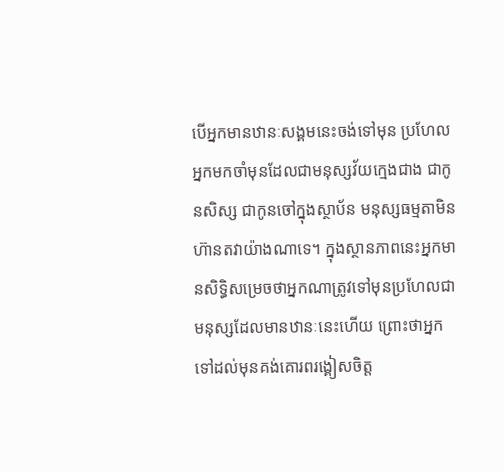បើអ្នកមានឋានៈសង្គមនេះចង់ទៅមុន ប្រហែលអ្នកមកចាំមុនដែលជាមនុស្សវ័យក្មេងជាង ជាកូនសិស្ស ជាកូនចៅក្នុងស្ថាប័ន មនុស្សធម្មតាមិនហ៊ានតវាយ៉ាងណាទេ។ ក្នុងស្ថានភាពនេះអ្នកមានសិទ្ធិសម្រេចថាអ្នកណាត្រូវទៅមុនប្រហែលជាមនុស្សដែលមានឋានៈនេះហើយ ព្រោះថាអ្នកទៅដល់មុនគង់គោរពរង្គៀសចិត្ត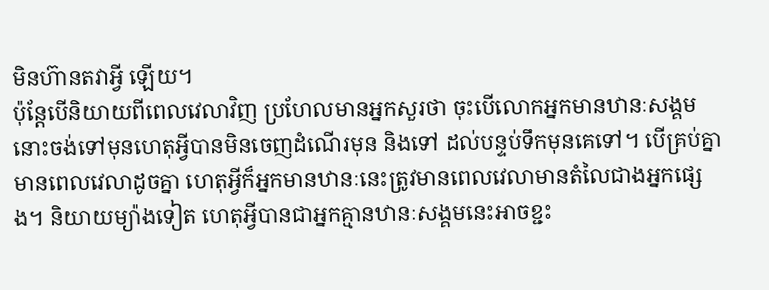មិនហ៊ានតវាអ្វី ឡើយ។
ប៉ុន្តែបើនិយាយពីពេលវេលាវិញ ប្រហែលមានអ្នកសួរថា ចុះបើលោកអ្នកមានឋានៈសង្គមនោះចង់ទៅមុនហេតុអ្វីបានមិនចេញដំណើរមុន និងទៅ ដល់បន្ទប់ទឹកមុនគេទៅ។ បើគ្រប់គ្នាមានពេលវេលាដូចគ្នា ហេតុអ្វីក៏អ្នកមានឋានៈនេះត្រូវមានពេលវេលាមានតំលៃជាងអ្នកផ្សេង។ និយាយម្យ៉ាងទៀត ហេតុអ្វីបានជាអ្នកគ្មានឋានៈសង្គមនេះអាចខ្ជះ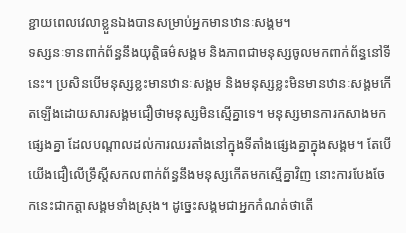ខ្ជាយពេលវេលាខ្លួនឯងបានសម្រាប់អ្នកមានឋានៈសង្គម។
ទស្សនៈទានពាក់ព័ន្ធនឹងយុត្តិធម៌សង្គម និងភាពជាមនុស្សចូលមកពាក់ព័ន្ធនៅទីនេះ។ ប្រសិនបើមនុស្សខ្លះមានឋានៈសង្គម និងមនុស្សខ្លះមិនមានឋានៈសង្គមកើតឡើងដោយសារសង្គមជឿថាមនុស្សមិនស្មើគ្នាទេ។ មនុស្សមានការកសាងមកផ្សេងគ្នា ដែលបណ្តាលដល់ការឈរតាំងនៅក្នុងទីតាំងផ្សេងគ្នាក្នុងសង្គម។ តែបើយើងជឿលើទ្រឹស្តីសកលពាក់ព័ន្ធនឹងមនុស្សកើតមកស្មើគ្នាវិញ នោះការបែងចែកនេះជាកត្តាសង្គមទាំងស្រុង។ ដូច្នេះសង្គមជាអ្នកកំណត់ថាតើ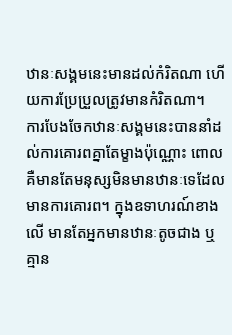ឋានៈសង្គមនេះមានដល់កំរិតណា ហើយការប្រែប្រួលត្រូវមានកំរិតណា។
ការបែងចែកឋានៈសង្គមនេះបាននាំដល់ការគោរពគ្នាតែម្ខាងប៉ុណ្ណោះ ពោលគឺមានតែមនុស្សមិនមានឋានៈទេដែលមានការគោរព។ ក្នុងឧទាហរណ៍ខាងលើ មានតែអ្នកមានឋានៈតូចជាង ឬគ្មាន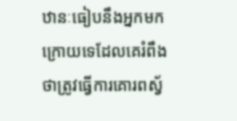ឋានៈធៀបនឹងអ្នកមកក្រោយទេដែលគេរំពឹងថាត្រូវធ្វើការគោរពស្វ័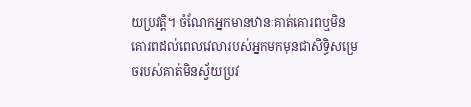យប្រវត្តិ។ ចំណែកអ្នកមានឋានៈគាត់គោរពឬមិនគោរពដល់ពេលវេលារបស់អ្នកមកមុនជាសិទ្ធិសម្រេចរបស់គាត់មិនស្វ័យប្រវ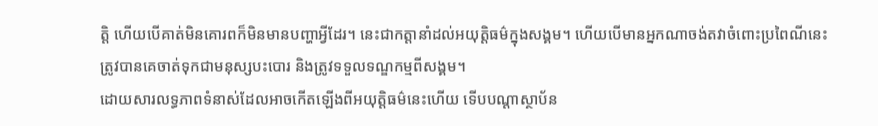ត្តិ ហើយបើគាត់មិនគោរពក៏មិនមានបញ្ហាអ្វីដែរ។ នេះជាកត្តានាំដល់អយុត្តិធម៌ក្នុងសង្គម។ ហើយបើមានអ្នកណាចង់តវាចំពោះប្រពៃណីនេះ ត្រូវបានគេចាត់ទុកជាមនុស្សបះបោរ និងត្រូវទទួលទណ្ឌកម្មពីសង្គម។
ដោយសារលទ្ធភាពទំនាស់ដែលអាចកើតឡើងពីអយុត្តិធម៌នេះហើយ ទើបបណ្តាស្ថាប័ន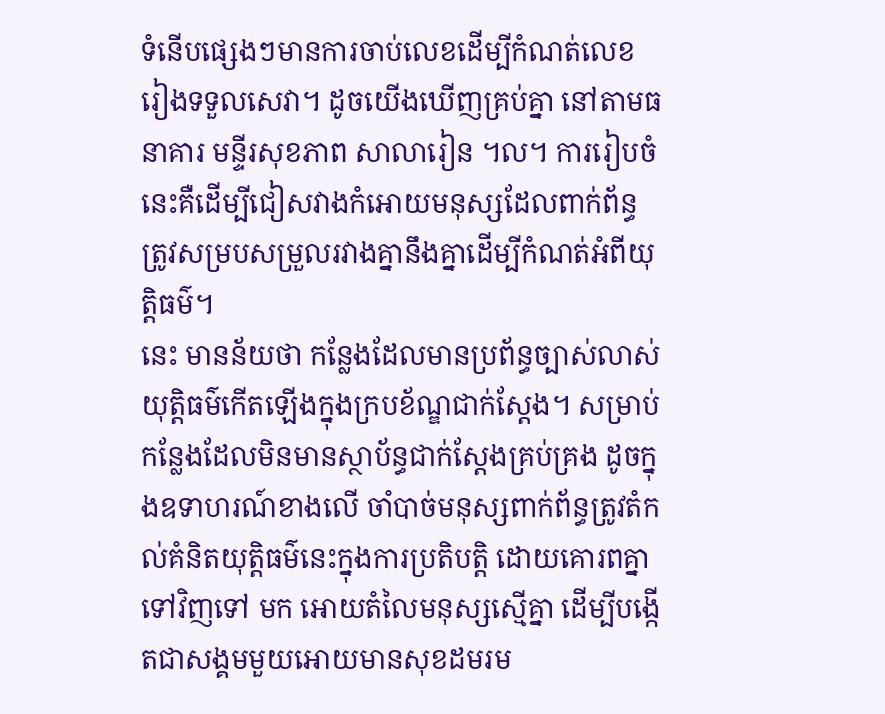ទំនើបផ្សេងៗមានការចាប់លេខដើម្បីកំណត់លេខរៀងទទួលសេវា។ ដូចយើងឃើញគ្រប់គ្នា នៅតាមធនាគារ មន្ទីរសុខភាព សាលារៀន ។ល។ ការរៀបចំនេះគឺដើម្បីជៀសវាងកំអោយមនុស្សដែលពាក់ព័ន្ធត្រូវសម្របសម្រួលរវាងគ្នានឹងគ្នាដើម្បីកំណត់អំពីយុត្តិធម៌។
នេះ មានន័យថា កន្លែងដែលមានប្រព័ន្ធច្បាស់លាស់យុត្តិធម៌កើតឡើងក្នុងក្របខ័ណ្ឌជាក់ស្តែង។ សម្រាប់កន្លែងដែលមិនមានស្ថាប័ន្ធជាក់ស្តែងគ្រប់គ្រង ដូចក្នុងឧទាហរណ៍ខាងលើ ចាំបាច់មនុស្សពាក់ព័ន្ធត្រូវតំកល់គំនិតយុត្តិធម៌នេះក្នុងការប្រតិបត្តិ ដោយគោរពគ្នាទៅវិញទៅ មក អោយតំលៃមនុស្សស្មើគ្នា ដើម្បីបង្កើតជាសង្គមមួយអោយមានសុខដមរម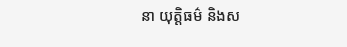នា យុត្តិធម៌ និងស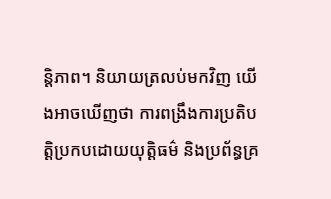ន្តិភាព។ និយាយត្រលប់មកវិញ យើងអាចឃើញថា ការពង្រឹងការប្រតិបត្តិប្រកបដោយយុត្តិធម៌ និងប្រព័ន្ធគ្រ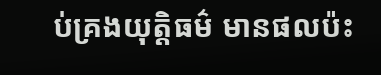ប់គ្រងយុត្តិធម៌ មានផលប៉ះ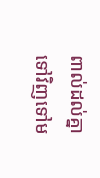ពាល់ដល់គ្នាទៅវិញទៅម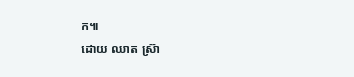ក៕
ដោយ ឈាត ស្រ៊ា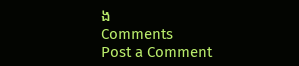ង
Comments
Post a Comment